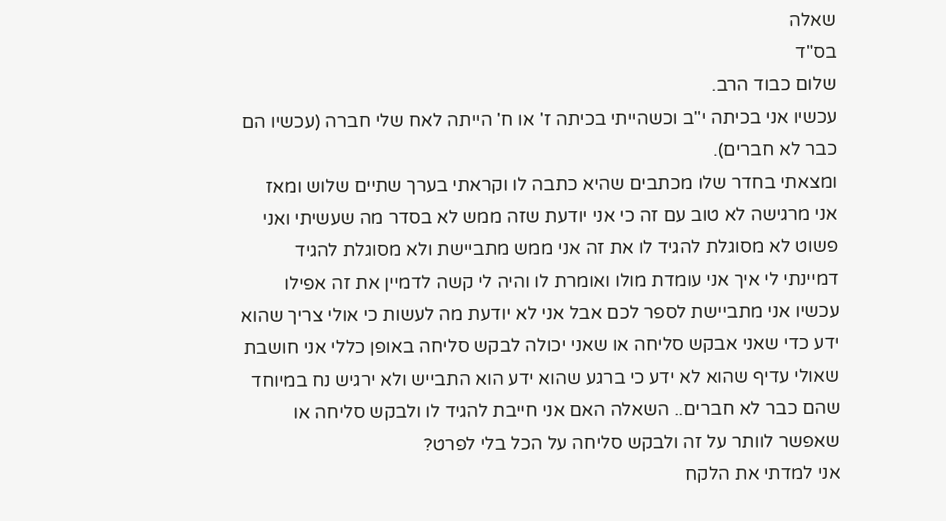שאלה
בס"ד
שלום כבוד הרב.
עכשיו אני בכיתה י"ב וכשהייתי בכיתה ז' או ח' הייתה לאח שלי חברה (עכשיו הם כבר לא חברים).
ומצאתי בחדר שלו מכתבים שהיא כתבה לו וקראתי בערך שתיים שלוש ומאז אני מרגישה לא טוב עם זה כי אני יודעת שזה ממש לא בסדר מה שעשיתי ואני פשוט לא מסוגלת להגיד לו את זה אני ממש מתביישת ולא מסוגלת להגיד דמיינתי לי איך אני עומדת מולו ואומרת לו והיה לי קשה לדמיין את זה אפילו עכשיו אני מתביישת לספר לכם אבל אני לא יודעת מה לעשות כי אולי צריך שהוא ידע כדי שאני אבקש סליחה או שאני יכולה לבקש סליחה באופן כללי אני חושבת שאולי עדיף שהוא לא ידע כי ברגע שהוא ידע הוא התבייש ולא ירגיש נח במיוחד שהם כבר לא חברים.. השאלה האם אני חייבת להגיד לו ולבקש סליחה או שאפשר לוותר על זה ולבקש סליחה על הכל בלי לפרט?
אני למדתי את הלקח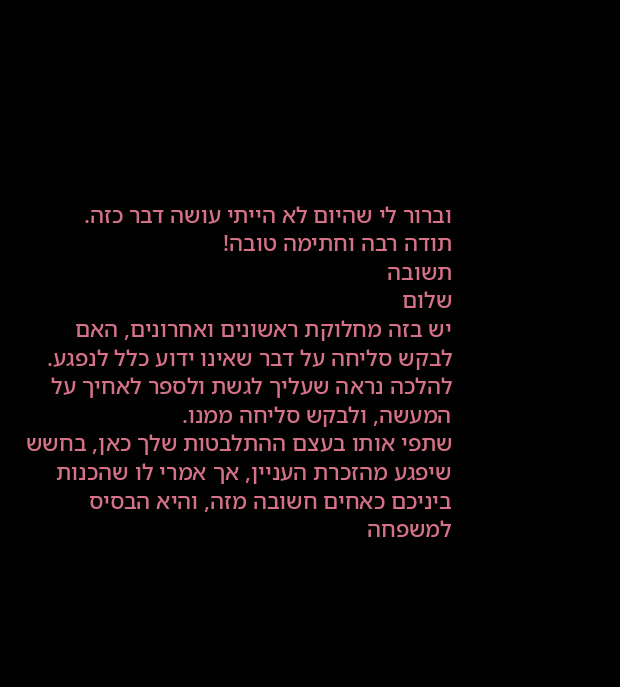וברור לי שהיום לא הייתי עושה דבר כזה.
תודה רבה וחתימה טובה!
תשובה
שלום
יש בזה מחלוקת ראשונים ואחרונים, האם לבקש סליחה על דבר שאינו ידוע כלל לנפגע.
להלכה נראה שעליך לגשת ולספר לאחיך על המעשה, ולבקש סליחה ממנו.
שתפי אותו בעצם ההתלבטות שלך כאן, בחשש שיפגע מהזכרת העניין, אך אמרי לו שהכנות ביניכם כאחים חשובה מזה, והיא הבסיס למשפחה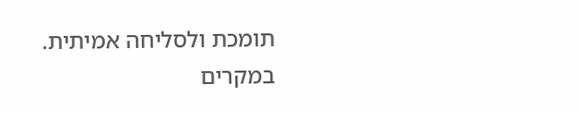תומכת ולסליחה אמיתית.
במקרים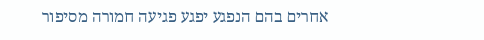אחרים בהם הנפגע יפגע פגיעה חמורה מסיפור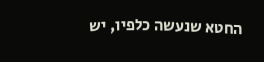החטא שנעשה כלפיו, יש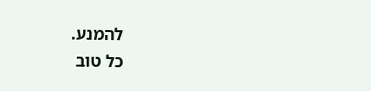להמנע.
כל טוב